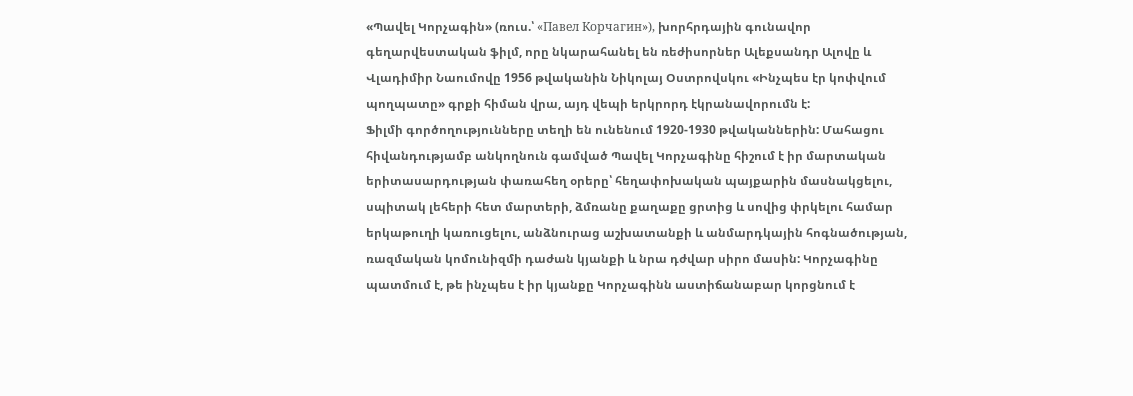«Պավել Կորչագին» (ռուս.՝ «Павел Корчагин»), խորհրդային գունավոր գեղարվեստական ֆիլմ, որը նկարահանել են ռեժիսորներ Ալեքսանդր Ալովը և Վլադիմիր Նաումովը 1956 թվականին Նիկոլայ Օստրովսկու «Ինչպես էր կոփվում պողպատը» գրքի հիման վրա, այդ վեպի երկրորդ էկրանավորումն է:
Ֆիլմի գործողությունները տեղի են ունենում 1920-1930 թվականներին: Մահացու հիվանդությամբ անկողնուն գամված Պավել Կորչագինը հիշում է իր մարտական երիտասարդության փառահեղ օրերը՝ հեղափոխական պայքարին մասնակցելու, սպիտակ լեհերի հետ մարտերի, ձմռանը քաղաքը ցրտից և սովից փրկելու համար երկաթուղի կառուցելու, անձնուրաց աշխատանքի և անմարդկային հոգնածության, ռազմական կոմունիզմի դաժան կյանքի և նրա դժվար սիրո մասին: Կորչագինը պատմում է, թե ինչպես է իր կյանքը Կորչագինն աստիճանաբար կորցնում է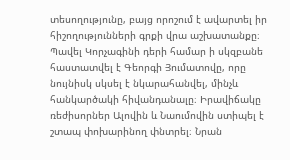տեսողությունը, բայց որոշում է ավարտել իր հիշողությունների գրքի վրա աշխատանքը։
Պավել Կորչագինի դերի համար ի սկզբանե հաստատվել է Գեորգի Յումատովը, որը նույնիսկ սկսել է նկարահանվել, մինչև հանկարծակի հիվանդանալը։ Իրավիճակը ռեժիսորներ Ալովին և Նաումովին ստիպել է շտապ փոխարինող փնտրել։ Նրան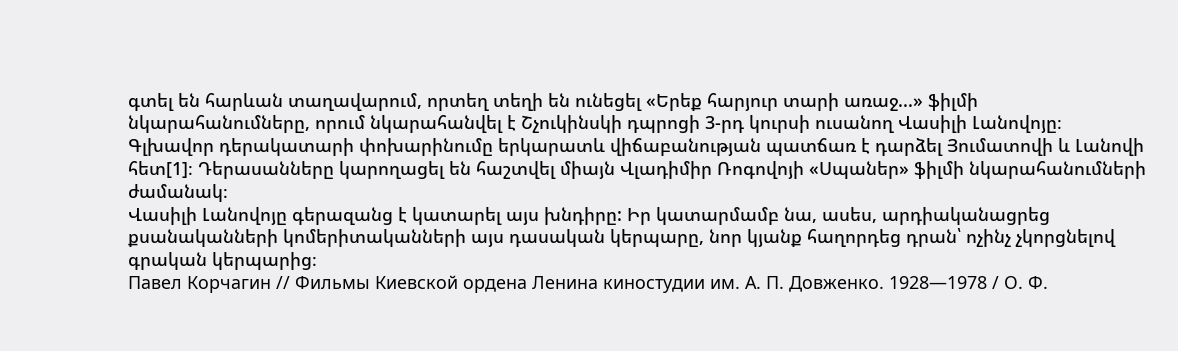գտել են հարևան տաղավարում, որտեղ տեղի են ունեցել «Երեք հարյուր տարի առաջ...» ֆիլմի նկարահանումները, որում նկարահանվել է Շչուկինսկի դպրոցի 3-րդ կուրսի ուսանող Վասիլի Լանովոյը։ Գլխավոր դերակատարի փոխարինումը երկարատև վիճաբանության պատճառ է դարձել Յումատովի և Լանովի հետ[1]։ Դերասանները կարողացել են հաշտվել միայն Վլադիմիր Ռոգովոյի «Սպաներ» ֆիլմի նկարահանումների ժամանակ։
Վասիլի Լանովոյը գերազանց է կատարել այս խնդիրը: Իր կատարմամբ նա, ասես, արդիականացրեց քսանականների կոմերիտականների այս դասական կերպարը, նոր կյանք հաղորդեց դրան՝ ոչինչ չկորցնելով գրական կերպարից։
Павел Корчагин // Фильмы Киевской ордена Ленина киностудии им. А. П. Довженко. 1928—1978 / О. Ф.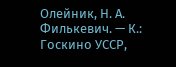Олейник, Н. А. Филькевич. — К.: Госкино УССР,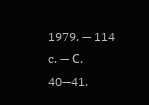1979. — 114 c. — С. 40—41.